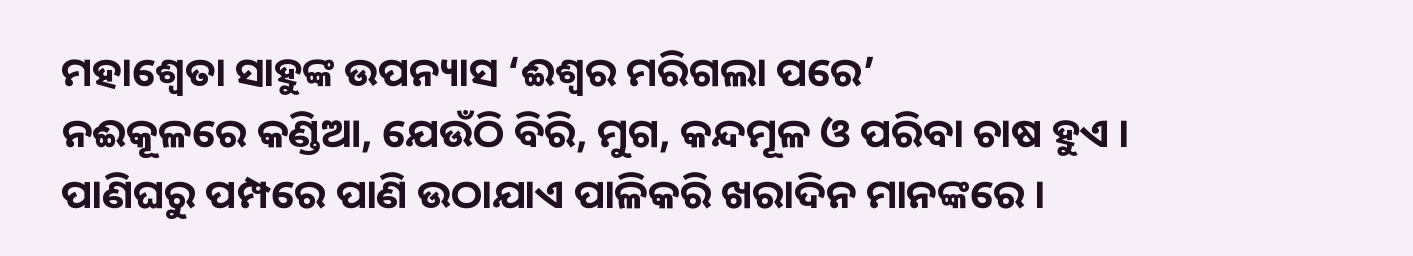ମହାଶ୍ୱେତା ସାହୁଙ୍କ ଉପନ୍ୟାସ ‘ଈଶ୍ୱର ମରିଗଲା ପରେ’
ନଈକୂଳରେ କଣ୍ଡିଆ, ଯେଉଁଠି ବିରି, ମୁଗ, କନ୍ଦମୂଳ ଓ ପରିବା ଚାଷ ହୁଏ । ପାଣିଘରୁ ପମ୍ପରେ ପାଣି ଉଠାଯାଏ ପାଳିକରି ଖରାଦିନ ମାନଙ୍କରେ ।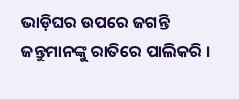ଭାଡ଼ିଘର ଉପରେ ଜଗନ୍ତି ଜନ୍ତୁମାନଙ୍କୁ ରାତିରେ ପାଲିକରି ।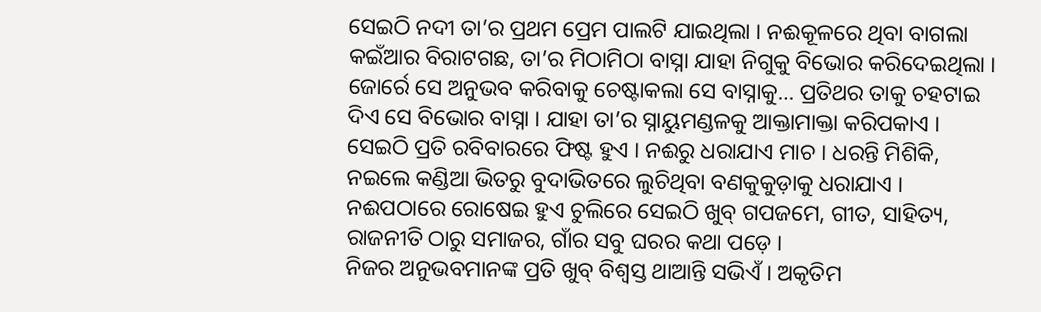ସେଇଠି ନଦୀ ତା’ର ପ୍ରଥମ ପ୍ରେମ ପାଲଟି ଯାଇଥିଲା । ନଈକୂଳରେ ଥିବା ବାଗଲା କଇଁଆର ବିରାଟଗଛ, ତା’ର ମିଠାମିଠା ବାସ୍ନା ଯାହା ନିଗୁକୁ ବିଭୋର କରିଦେଇଥିଲା । ଜୋର୍ରେ ସେ ଅନୁଭବ କରିବାକୁ ଚେଷ୍ଟାକଲା ସେ ବାସ୍ନାକୁ… ପ୍ରତିଥର ତାକୁ ଚହଟାଇ ଦିଏ ସେ ବିଭୋର ବାସ୍ନା । ଯାହା ତା’ର ସ୍ନାୟୁମଣ୍ଡଳକୁ ଆକ୍ତାମାକ୍ତା କରିପକାଏ ।
ସେଇଠି ପ୍ରତି ରବିବାରରେ ଫିଷ୍ଟ ହୁଏ । ନଈରୁ ଧରାଯାଏ ମାଚ । ଧରନ୍ତି ମିଶିକି, ନଇଲେ କଣ୍ଡିଆ ଭିତରୁ ବୁଦାଭିତରେ ଲୁଚିଥିବା ବଣକୁକୁଡ଼ାକୁ ଧରାଯାଏ । ନଈପଠାରେ ରୋଷେଇ ହୁଏ ଚୁଲିରେ ସେଇଠି ଖୁବ୍ ଗପଜମେ, ଗୀତ, ସାହିତ୍ୟ, ରାଜନୀତି ଠାରୁ ସମାଜର, ଗାଁର ସବୁ ଘରର କଥା ପଡ଼େ ।
ନିଜର ଅନୁଭବମାନଙ୍କ ପ୍ରତି ଖୁବ୍ ବିଶ୍ୱସ୍ତ ଥାଆନ୍ତି ସଭିଏଁ । ଅକୃତିମ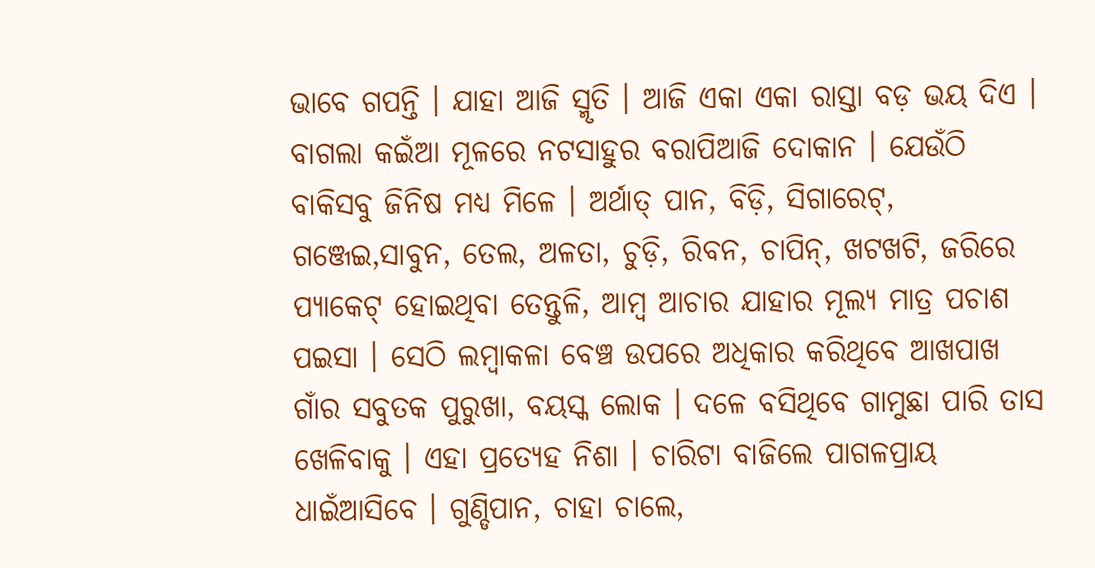ଭାବେ ଗପନ୍ତି । ଯାହା ଆଜି ସ୍ମୃତି । ଆଜି ଏକା ଏକା ରାସ୍ତା ବଡ଼ ଭୟ ଦିଏ । ବାଗଲା କଇଁଆ ମୂଳରେ ନଟସାହୁର ବରାପିଆଜି ଦୋକାନ । ଯେଉଁଠି ବାକିସବୁ ଜିନିଷ ମଧ୍ୟ ମିଳେ । ଅର୍ଥାତ୍ ପାନ, ବିଡ଼ି, ସିଗାରେଟ୍, ଗଞ୍ଜେଇ,ସାବୁନ, ତେଲ, ଅଳତା, ଚୁଡ଼ି, ରିବନ, ଚାପିନ୍, ଖଟଖଟି, ଜରିରେ ପ୍ୟାକେଟ୍ ହୋଇଥିବା ତେନ୍ତୁଳି, ଆମ୍ବ ଆଚାର ଯାହାର ମୂଲ୍ୟ ମାତ୍ର ପଚାଶ ପଇସା । ସେଠି ଲମ୍ବାକଳା ବେଞ୍ଚ ଉପରେ ଅଧିକାର କରିଥିବେ ଆଖପାଖ ଗାଁର ସବୁତକ ପୁରୁଖା, ବୟସ୍କ ଲୋକ । ଦଳେ ବସିଥିବେ ଗାମୁଛା ପାରି ତାସ ଖେଳିବାକୁ । ଏହା ପ୍ରତ୍ୟେହ ନିଶା । ଚାରିଟା ବାଜିଲେ ପାଗଳପ୍ରାୟ ଧାଇଁଆସିବେ । ଗୁଣ୍ଡିପାନ, ଚାହା ଚାଲେ,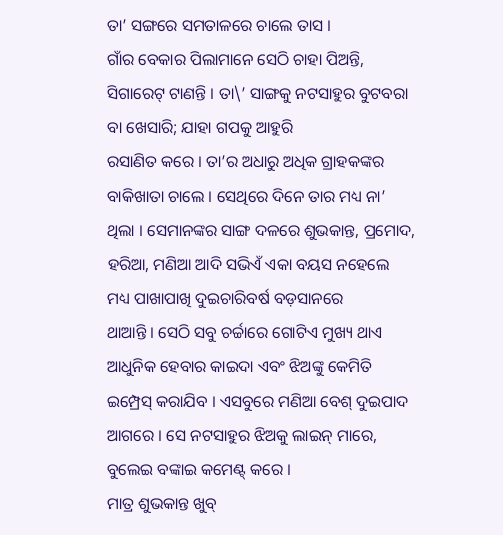ତା’ ସଙ୍ଗରେ ସମତାଳରେ ଚାଲେ ତାସ ।
ଗାଁର ବେକାର ପିଲାମାନେ ସେଠି ଚାହା ପିଅନ୍ତି, ସିଗାରେଟ୍ ଟାଣନ୍ତି । ତା\’ ସାଙ୍ଗକୁ ନଟସାହୁର ବୁଟବରା ବା ଖେସାରି; ଯାହା ଗପକୁ ଆହୁରି
ରସାଣିତ କରେ । ତା’ର ଅଧାରୁ ଅଧିକ ଗ୍ରାହକଙ୍କର ବାକିଖାତା ଚାଲେ । ସେଥିରେ ଦିନେ ତାର ମଧ୍ୟ ନା’ ଥିଲା । ସେମାନଙ୍କର ସାଙ୍ଗ ଦଳରେ ଶୁଭକାନ୍ତ, ପ୍ରମୋଦ, ହରିଆ, ମଣିଆ ଆଦି ସଭିଏଁ ଏକା ବୟସ ନହେଲେ ମଧ୍ୟ ପାଖାପାଖି ଦୁଇଚାରିବର୍ଷ ବଡ଼ସାନରେ
ଥାଆନ୍ତି । ସେଠି ସବୁ ଚର୍ଚ୍ଚାରେ ଗୋଟିଏ ମୁଖ୍ୟ ଥାଏ ଆଧୁନିକ ହେବାର କାଇଦା ଏବଂ ଝିଅଙ୍କୁ କେମିତି ଇମ୍ପ୍ରେସ୍ କରାଯିବ । ଏସବୁରେ ମଣିଆ ବେଶ୍ ଦୁଇପାଦ ଆଗରେ । ସେ ନଟସାହୁର ଝିଅକୁ ଲାଇନ୍ ମାରେ, ବୁଲେଇ ବଙ୍କାଇ କମେଣ୍ଟ୍ କରେ ।
ମାତ୍ର ଶୁଭକାନ୍ତ ଖୁବ୍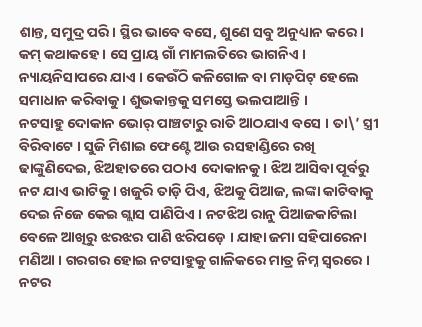ଶାନ୍ତ, ସମୁଦ୍ର ପରି । ସ୍ଥିର ଭାବେ ବସେ, ଶୁଣେ ସବୁ ଅନୁଧ୍ୟାନ କରେ । କମ୍ କଥାକହେ । ସେ ପ୍ରାୟ ଗାଁ ମାମଲତିରେ ଭାଗନିଏ । ନ୍ୟାୟନିସାପରେ ଯାଏ । କେଉଁଠି କଳିଗୋଳ ବା ମାଡ଼ପିଟ୍ ହେଲେ ସମାଧାନ କରିବାକୁ । ଶୁଭକାନ୍ତକୁ ସମସ୍ତେ ଭଲପାଆନ୍ତି ।
ନଟସାହୁ ଦୋକାନ ଭୋର୍ ପାଞ୍ଚଟାରୁ ରାତି ଆଠଯାଏ ବସେ । ତା\’ ସ୍ତ୍ରୀ ବିରିବାଟେ । ସୁଜି ମିଶାଇ ଫେଣ୍ଟେ ଆଉ ରସହାଣ୍ଡିରେ ରଖି ଢାଙ୍କୁଣିଦେଇ, ଝିଅହାତରେ ପଠାଏ ଦୋକାନକୁ । ଝିଅ ଆସିବା ପୂର୍ବରୁ ନଟ ଯାଏ ଭାଟିକୁ । ଖଜୁରି ତାଡ଼ି ପିଏ, ଝିଅକୁ ପିଆଜ, ଲଙ୍କା କାଟିବାକୁ ଦେଇ ନିଜେ କେଇ ଗ୍ଲାସ ପାଣିପିଏ । ନଟଝିଅ ରାନୁ ପିଆଜକାଟିଲା ବେଳେ ଆଖିରୁ ଝରଝର ପାଣି ଝରିପଡ଼େ । ଯାହା ଜମା ସହିପାରେନା ମଣିଆ । ଗରଗର ହୋଇ ନଟସାହୁକୁ ଗାଳିକରେ ମାତ୍ର ନିମ୍ନ ସ୍ୱରରେ । ନଟର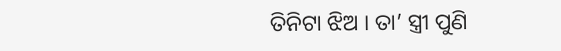ତିନିଟା ଝିଅ । ତା’ ସ୍ତ୍ରୀ ପୁଣି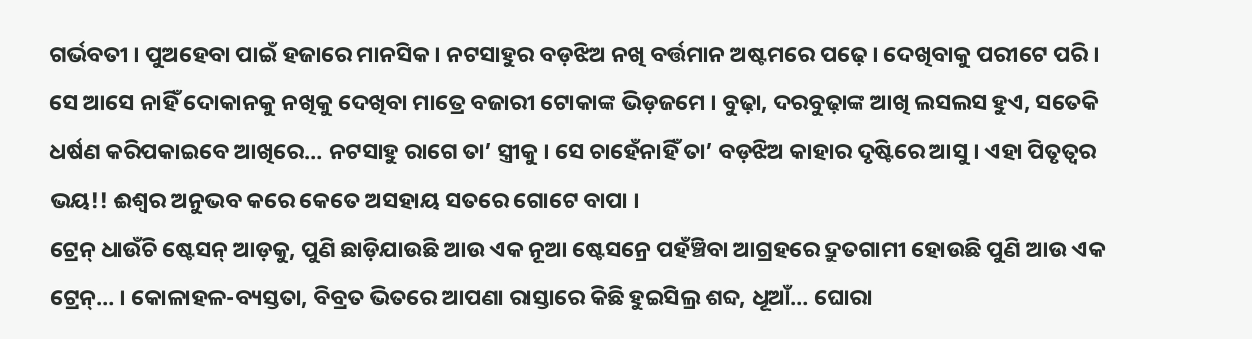ଗର୍ଭବତୀ । ପୁଅହେବା ପାଇଁ ହଜାରେ ମାନସିକ । ନଟସାହୁର ବଡ଼ଝିଅ ନଖି ବର୍ତ୍ତମାନ ଅଷ୍ଟମରେ ପଢ଼େ । ଦେଖିବାକୁ ପରୀଟେ ପରି । ସେ ଆସେ ନାହିଁ ଦୋକାନକୁ ନଖିକୁ ଦେଖିବା ମାତ୍ରେ ବଜାରୀ ଟୋକାଙ୍କ ଭିଡ଼ଜମେ । ବୁଢ଼ା, ଦରବୁଢ଼ାଙ୍କ ଆଖି ଲସଲସ ହୁଏ, ସତେକି ଧର୍ଷଣ କରିପକାଇବେ ଆଖିରେ… ନଟସାହୁ ରାଗେ ତା’ ସ୍ତ୍ରୀକୁ । ସେ ଚାହେଁନାହିଁ ତା’ ବଡ଼ଝିଅ କାହାର ଦୃଷ୍ଟିରେ ଆସୁ । ଏହା ପିତୃତ୍ୱର ଭୟ!! ଈଶ୍ୱର ଅନୁଭବ କରେ କେତେ ଅସହାୟ ସତରେ ଗୋଟେ ବାପା ।
ଟ୍ରେନ୍ ଧାଉଁଚି ଷ୍ଟେସନ୍ ଆଡ଼କୁ, ପୁଣି ଛାଡ଼ିଯାଉଛି ଆଉ ଏକ ନୂଆ ଷ୍ଟେସନ୍ରେ ପହଁଞ୍ଚିବା ଆଗ୍ରହରେ ଦ୍ରୁତଗାମୀ ହୋଉଛି ପୁଣି ଆଉ ଏକ ଟ୍ରେନ୍… । କୋଳାହଳ-ବ୍ୟସ୍ତତା, ବିବ୍ରତ ଭିତରେ ଆପଣା ରାସ୍ତାରେ କିଛି ହୁଇସିଲ୍ର ଶବ୍ଦ, ଧୂଆଁ… ଘୋରା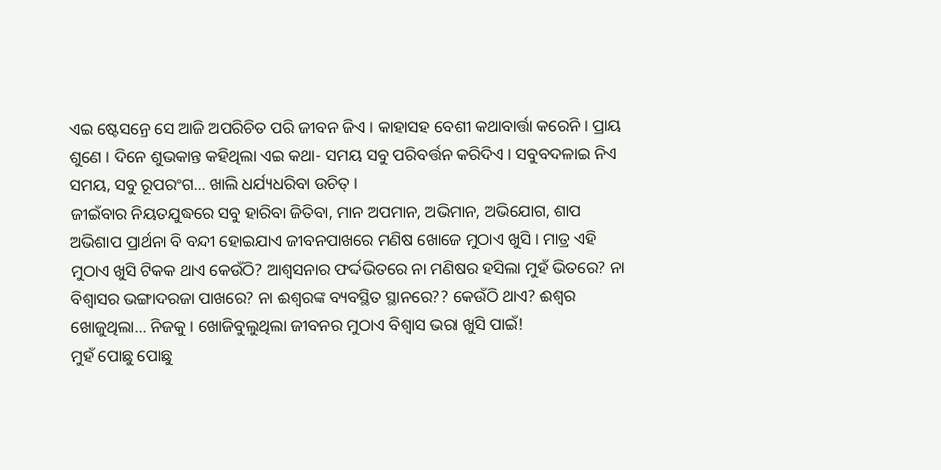ଏଇ ଷ୍ଟେସନ୍ରେ ସେ ଆଜି ଅପରିଚିତ ପରି ଜୀବନ ଜିଏ । କାହାସହ ବେଶୀ କଥାବାର୍ତ୍ତା କରେନି । ପ୍ରାୟ ଶୁଣେ । ଦିନେ ଶୁଭକାନ୍ତ କହିଥିଲା ଏଇ କଥା- ସମୟ ସବୁ ପରିବର୍ତ୍ତନ କରିଦିଏ । ସବୁବଦଳାଇ ନିଏ ସମୟ, ସବୁ ରୂପରଂଗ… ଖାଲି ଧର୍ଯ୍ୟଧରିବା ଉଚିତ୍ ।
ଜୀଇଁବାର ନିୟତଯୁଦ୍ଧରେ ସବୁ ହାରିବା ଜିତିବା, ମାନ ଅପମାନ, ଅଭିମାନ, ଅଭିଯୋଗ, ଶାପ ଅଭିଶାପ ପ୍ରାର୍ଥନା ବି ବନ୍ଦୀ ହୋଇଯାଏ ଜୀବନପାଖରେ ମଣିଷ ଖୋଜେ ମୁଠାଏ ଖୁସି । ମାତ୍ର ଏହି ମୁଠାଏ ଖୁସି ଟିକକ ଥାଏ କେଉଁଠି? ଆଶ୍ୱସନାର ଫର୍ଦ୍ଦଭିତରେ ନା ମଣିଷର ହସିଲା ମୁହଁ ଭିତରେ? ନା ବିଶ୍ୱାସର ଭଙ୍ଗାଦରଜା ପାଖରେ? ନା ଈଶ୍ୱରଙ୍କ ବ୍ୟବସ୍ଥିତ ସ୍ଥାନରେ?? କେଉଁଠି ଥାଏ? ଈଶ୍ୱର ଖୋଜୁଥିଲା… ନିଜକୁ । ଖୋଜିବୁଲୁଥିଲା ଜୀବନର ମୁଠାଏ ବିଶ୍ୱାସ ଭରା ଖୁସି ପାଇଁ!
ମୁହଁ ପୋଛୁ ପୋଛୁ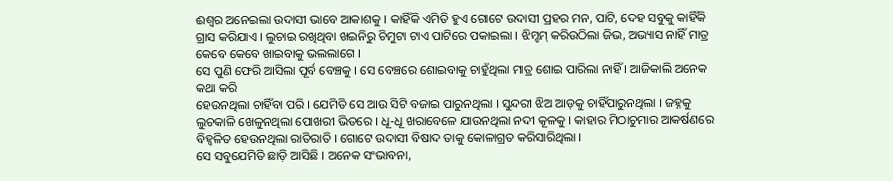ଈଶ୍ୱର ଅନେଇଲା ଉଦାସୀ ଭାବେ ଆକାଶକୁ । କାହିଁକି ଏମିତି ହୁଏ ଗୋଟେ ଉଦାସୀ ପ୍ରହର ମନ, ପାଟି, ଦେହ ସବୁକୁ କାହିଁକି ଗ୍ରାସ କରିଯାଏ । ଲୁଚାଇ ରଖିଥିବା ଖଇନିରୁ ଚିମୁଟା ଟାଏ ପାଟିରେ ପକାଇଲା । ଝିମ୍ଝମ୍ କରିଉଠିଲା ଜିଭ, ଅଭ୍ୟାସ ନାହିଁ ମାତ୍ର କେବେ କେବେ ଖାଇବାକୁ ଭଲଲାଗେ ।
ସେ ପୁଣି ଫେରି ଆସିଲା ପୂର୍ବ ବେଞ୍ଚକୁ । ସେ ବେଞ୍ଚରେ ଶୋଇବାକୁ ଚାହୁଁଥିଲା ମାତ୍ର ଶୋଇ ପାରିଲା ନାହିଁ । ଆଜିକାଲି ଅନେକ କଥା କରି
ହେଉନଥିଲା ଚାହିଁବା ପରି । ଯେମିତି ସେ ଆଉ ସିଟି ବଜାଇ ପାରୁନଥିଲା । ସୁନ୍ଦରୀ ଝିଅ ଆଡ଼କୁ ଚାହିଁପାରୁନଥିଲା । ଜହ୍ନକୁ ଲୁଚକାଳି ଖେଳୁନଥିଲା ପୋଖରୀ ଭିତରେ । ଧୂ-ଧୂ ଖରାବେଳେ ଯାଉନଥିଲା ନଦୀ କୂଳକୁ । କାହାର ମିଠାଚୁମାର ଆକର୍ଷଣରେ ବିହ୍ୱଳିତ ହେଉନଥିଲା ରାତିରାତି । ଗୋଟେ ଉଦାସୀ ବିଷାଦ ତାକୁ କୋଳାଗ୍ରତ କରିସାରିଥିଲା ।
ସେ ସବୁଯେମିତି ଛାଡ଼ି ଆସିଛି । ଅନେକ ସଂଭାବନା,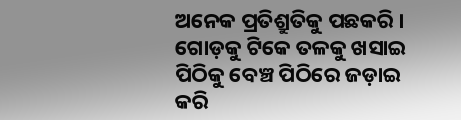ଅନେକ ପ୍ରତିଶ୍ରୁତିକୁ ପଛକରି । ଗୋଡ଼କୁ ଟିକେ ତଳକୁ ଖସାଇ ପିଠିକୁ ବେଞ୍ଚ ପିଠିରେ ଜଡ଼ାଇ କରି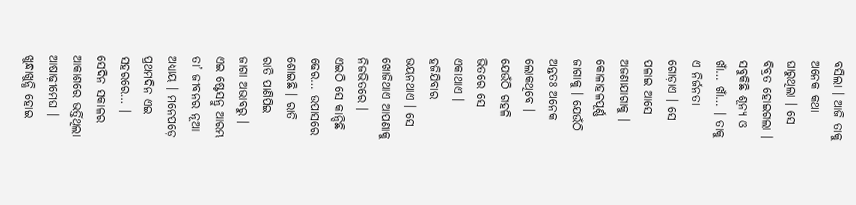ବସିଲା । ଆଜି ତାକୁ ଅନେକ କଥା ଘାରୁଥିଲା । ସେ ବିବ୍ରତ ହୋଇଗଲା । ସବୁକିଛି ଶୂନ୍ୟ ଓ ଖାଁ… ଖାଁ… । ତାକୁ ଏ ନିର୍ଜନତା ଗୋଡ଼ାଏ । ସେ ପଳାଇ ଆସେ ଅଜଣାଯାଗାକୁ । କୋଳାହଳପୂର୍ଣ୍ଣ ଜାଗାକୁ । ଯେଉଁଠି ଅନ୍ତତଃ ଅନେକ ଲୋକଥିବେ । ଯେଉଁଠି ଗହଳି ଭିତରେ ସେ ଏକାଥାଏ । ହଜିଯିବାର ଭୟନଥାଏ । ସେ ଖୋଜିଥାଏ ଆପଣାକୁ ନିଜଭିତରେ । ଏଇଠି ସେ କାନ୍ଦିଛି ଢେର… ଉପାସରେ ଶୋଇଛି । ରାତି ରାତି ପାଣିପିଇ ଜାଗା ଅଭାବରୁ । ଏଇ ଷ୍ଟେସନ୍ରୁ ଆରମ୍ଭ ତା’ ଜୀବନର ନୂଆ ଅଧ୍ୟାୟ । ମନେପଡ଼େ ପ୍ରଥମଦିନ ଏଇ ସହରରେ… ।
ସେଦିନ ସକାଳର ଆକାଶରେ ଭର୍ତ୍ତିଥିଲା ଆଷାଢ଼ୀମେଘ । ଖୁନ୍ଧାଖୁନ୍ଧି ହୋଇ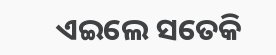ଏଇଲେ ସତେକି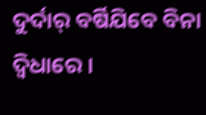ଦୁର୍ଦାର୍ ବର୍ଷିଯିବେ ବିନା ଦ୍ୱିଧାରେ ।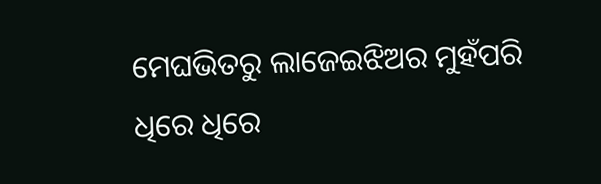ମେଘଭିତରୁ ଲାଜେଇଝିଅର ମୁହଁପରି ଧିରେ ଧିରେ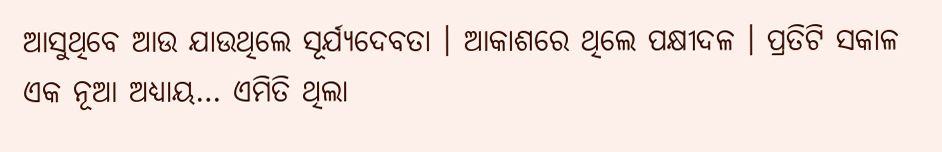ଆସୁଥିବେ ଆଉ ଯାଉଥିଲେ ସୂର୍ଯ୍ୟଦେବତା । ଆକାଶରେ ଥିଲେ ପକ୍ଷୀଦଳ । ପ୍ରତିଟି ସକାଳ ଏକ ନୂଆ ଅଧ୍ୟାୟ… ଏମିତି ଥିଲା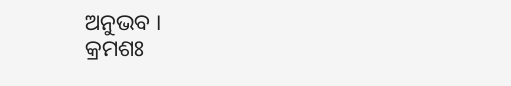ଅନୁଭବ ।
କ୍ରମଶଃ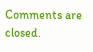Comments are closed.